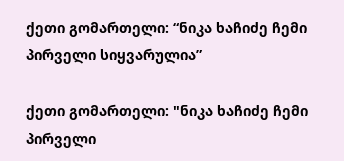ქეთი გომართელი: “ნიკა ხაჩიძე ჩემი პირველი სიყვარულია”

ქეთი გომართელი: "ნიკა ხაჩიძე ჩემი პირველი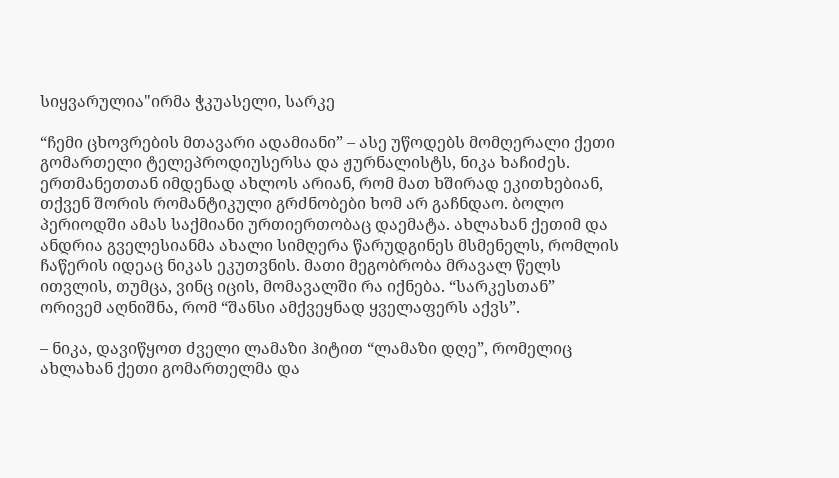სიყვარულია"ირმა ჭკუასელი, სარკე

“ჩემი ცხოვრების მთავარი ადამიანი” – ასე უწოდებს მომღერალი ქეთი გომართელი ტელეპროდიუსერსა და ჟურნალისტს, ნიკა ხაჩიძეს. ერთმანეთთან იმდენად ახლოს არიან, რომ მათ ხშირად ეკითხებიან, თქვენ შორის რომანტიკული გრძნობები ხომ არ გაჩნდაო. ბოლო პერიოდში ამას საქმიანი ურთიერთობაც დაემატა. ახლახან ქეთიმ და ანდრია გველესიანმა ახალი სიმღერა წარუდგინეს მსმენელს, რომლის ჩაწერის იდეაც ნიკას ეკუთვნის. მათი მეგობრობა მრავალ წელს ითვლის, თუმცა, ვინც იცის, მომავალში რა იქნება. “სარკესთან” ორივემ აღნიშნა, რომ “შანსი ამქვეყნად ყველაფერს აქვს”.

– ნიკა, დავიწყოთ ძველი ლამაზი ჰიტით “ლამაზი დღე”, რომელიც ახლახან ქეთი გომართელმა და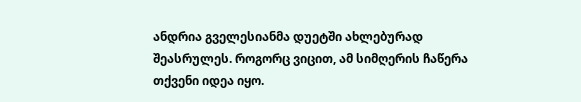ანდრია გველესიანმა დუეტში ახლებურად შეასრულეს. როგორც ვიცით, ამ სიმღერის ჩაწერა თქვენი იდეა იყო.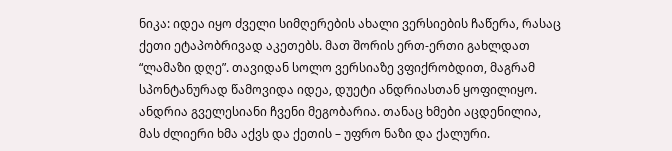ნიკა: იდეა იყო ძველი სიმღერების ახალი ვერსიების ჩაწერა, რასაც ქეთი ეტაპობრივად აკეთებს. მათ შორის ერთ-ერთი გახლდათ “ლამაზი დღე”. თავიდან სოლო ვერსიაზე ვფიქრობდით, მაგრამ სპონტანურად წამოვიდა იდეა, დუეტი ანდრიასთან ყოფილიყო. ანდრია გველესიანი ჩვენი მეგობარია. თანაც ხმები აცდენილია, მას ძლიერი ხმა აქვს და ქეთის – უფრო ნაზი და ქალური.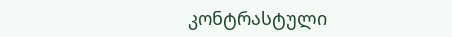კონტრასტული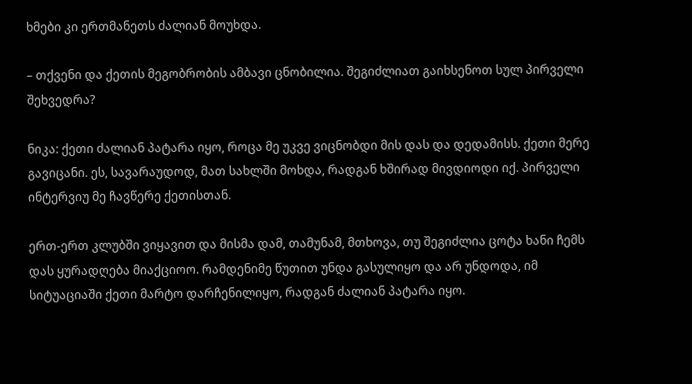ხმები კი ერთმანეთს ძალიან მოუხდა.

– თქვენი და ქეთის მეგობრობის ამბავი ცნობილია. შეგიძლიათ გაიხსენოთ სულ პირველი შეხვედრა?

ნიკა: ქეთი ძალიან პატარა იყო, როცა მე უკვე ვიცნობდი მის დას და დედამისს. ქეთი მერე გავიცანი. ეს, სავარაუდოდ, მათ სახლში მოხდა, რადგან ხშირად მივდიოდი იქ. პირველი ინტერვიუ მე ჩავწერე ქეთისთან.

ერთ-ერთ კლუბში ვიყავით და მისმა დამ, თამუნამ, მთხოვა, თუ შეგიძლია ცოტა ხანი ჩემს დას ყურადღება მიაქციოო. რამდენიმე წუთით უნდა გასულიყო და არ უნდოდა, იმ სიტუაციაში ქეთი მარტო დარჩენილიყო, რადგან ძალიან პატარა იყო.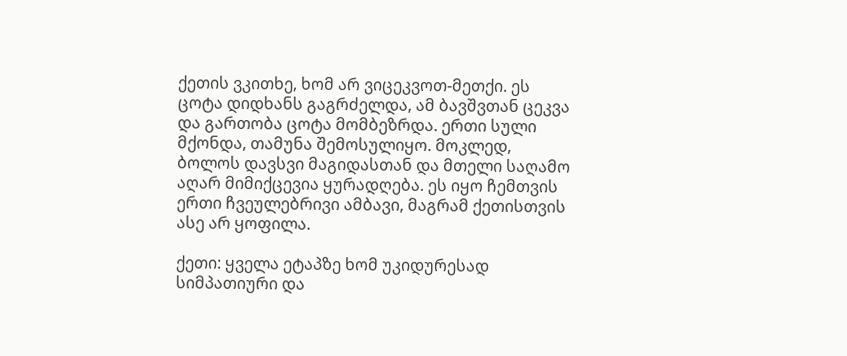ქეთის ვკითხე, ხომ არ ვიცეკვოთ-მეთქი. ეს ცოტა დიდხანს გაგრძელდა, ამ ბავშვთან ცეკვა და გართობა ცოტა მომბეზრდა. ერთი სული მქონდა, თამუნა შემოსულიყო. მოკლედ, ბოლოს დავსვი მაგიდასთან და მთელი საღამო აღარ მიმიქცევია ყურადღება. ეს იყო ჩემთვის ერთი ჩვეულებრივი ამბავი, მაგრამ ქეთისთვის ასე არ ყოფილა.

ქეთი: ყველა ეტაპზე ხომ უკიდურესად სიმპათიური და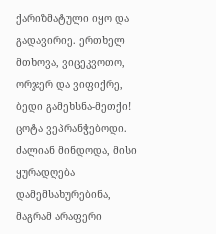ქარიზმატული იყო და გადავირიე. ერთხელ მთხოვა, ვიცეკვოთო, ორჯერ და ვიფიქრე, ბედი გამეხსნა-მეთქი! ცოტა ვეპრანჭებოდი. ძალიან მინდოდა, მისი ყურადღება დამემსახურებინა, მაგრამ არაფერი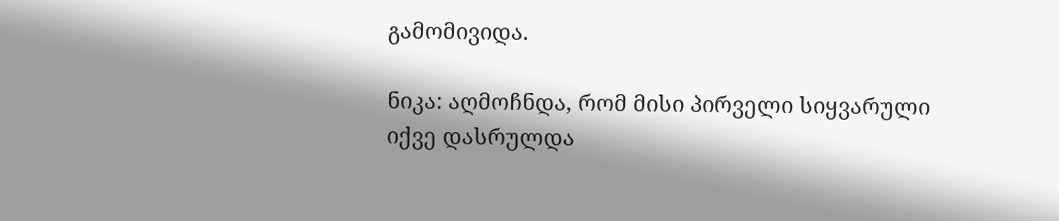გამომივიდა.

ნიკა: აღმოჩნდა, რომ მისი პირველი სიყვარული იქვე დასრულდა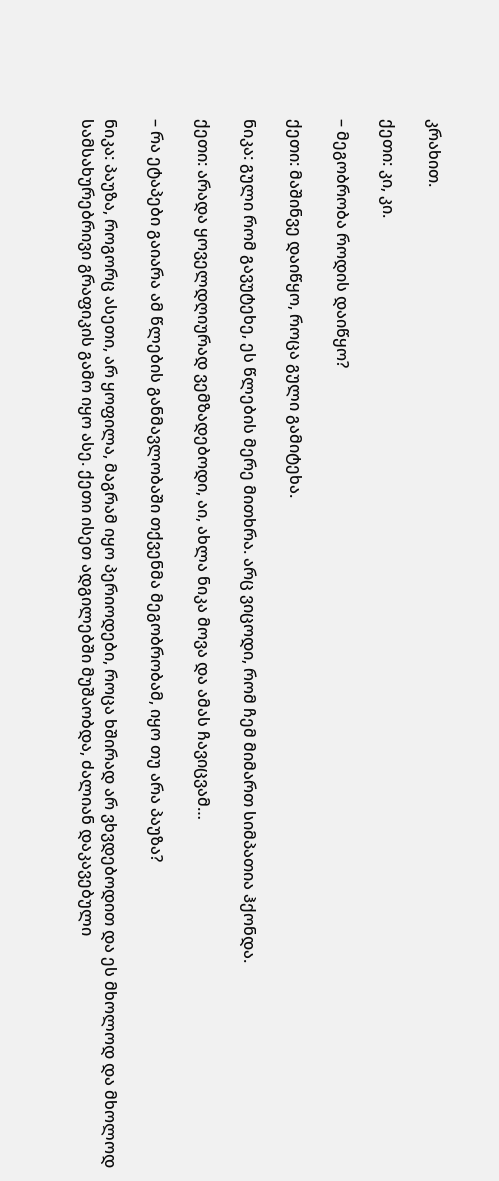კრახით.

ქეთი: კი, კი.

– მეგობრობა როდის დაიწყო?

ქეთი: მაშინვე დაიწყო, როცა გული გამიტეხა.

ნიკა: გული რომ გავუტეხე, ეს წლების მერე მითხრა. არც ვიცოდი, რომ ჩემ მიმართ სიმპათია ჰქონდა.

ქეთი: არადა ყოველდღიურად ვემზადებოდი, აი, ახლა ნიკა მოვა და ამას ჩავიცვამ…

– რა ეტაპები გაიარა ამ წლების განმავლობაში თქვენმა მეგობრობამ, იყო თუ არა პაუზა?

ნიკა: პაუზა, როგორც ასეთი, არ ყოფილა, მაგრამ იყო პერიოდები, როცა ხშირად არ ვხვდებოდით და ეს მხოლოდ და მხოლოდ სამსახურებრივი გრაფიკის გამო იყო ასე. ქეთი ისეთ ადგილებში მუშაობდა, ძალიან დაკავებული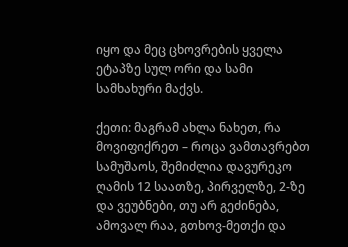იყო და მეც ცხოვრების ყველა ეტაპზე სულ ორი და სამი სამხახური მაქვს.

ქეთი: მაგრამ ახლა ნახეთ, რა მოვიფიქრეთ – როცა ვამთავრებთ სამუშაოს, შემიძლია დავურეკო ღამის 12 საათზე, პირველზე, 2-ზე და ვეუბნები, თუ არ გეძინება, ამოვალ რაა, გთხოვ-მეთქი და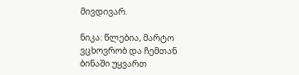მივდივარ.

ნიკა: წლებია, მარტო ვცხოვრობ და ჩემთან ბინაში უყვართ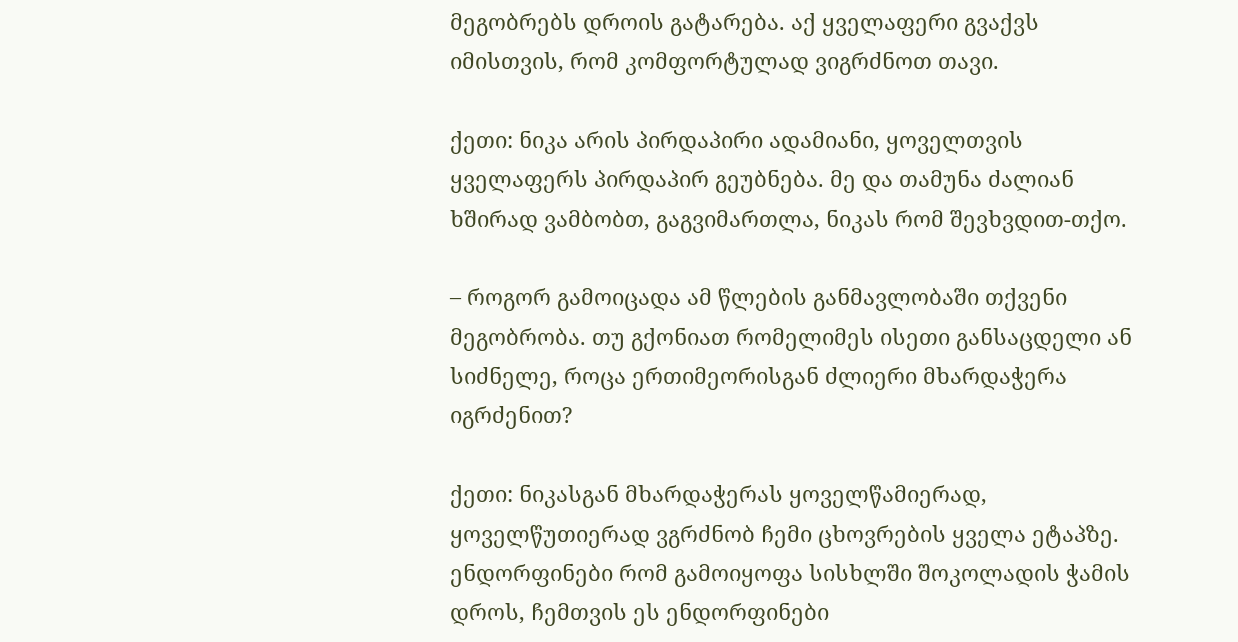მეგობრებს დროის გატარება. აქ ყველაფერი გვაქვს იმისთვის, რომ კომფორტულად ვიგრძნოთ თავი.

ქეთი: ნიკა არის პირდაპირი ადამიანი, ყოველთვის ყველაფერს პირდაპირ გეუბნება. მე და თამუნა ძალიან ხშირად ვამბობთ, გაგვიმართლა, ნიკას რომ შევხვდით-თქო.

– როგორ გამოიცადა ამ წლების განმავლობაში თქვენი მეგობრობა. თუ გქონიათ რომელიმეს ისეთი განსაცდელი ან სიძნელე, როცა ერთიმეორისგან ძლიერი მხარდაჭერა იგრძენით?

ქეთი: ნიკასგან მხარდაჭერას ყოველწამიერად, ყოველწუთიერად ვგრძნობ ჩემი ცხოვრების ყველა ეტაპზე. ენდორფინები რომ გამოიყოფა სისხლში შოკოლადის ჭამის დროს, ჩემთვის ეს ენდორფინები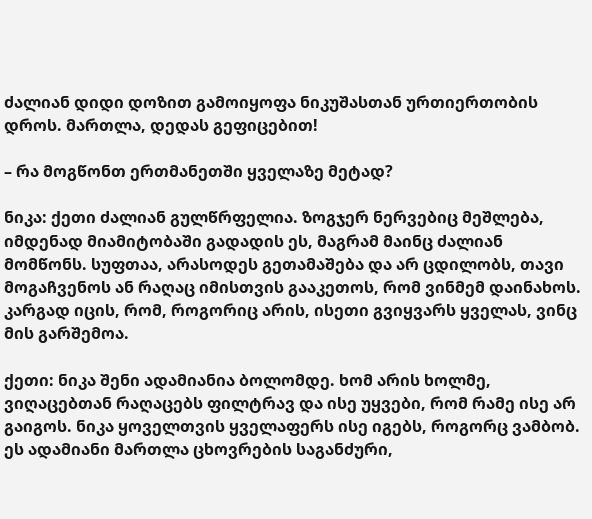ძალიან დიდი დოზით გამოიყოფა ნიკუშასთან ურთიერთობის დროს. მართლა, დედას გეფიცებით!

– რა მოგწონთ ერთმანეთში ყველაზე მეტად?

ნიკა: ქეთი ძალიან გულწრფელია. ზოგჯერ ნერვებიც მეშლება, იმდენად მიამიტობაში გადადის ეს, მაგრამ მაინც ძალიან მომწონს. სუფთაა, არასოდეს გეთამაშება და არ ცდილობს, თავი მოგაჩვენოს ან რაღაც იმისთვის გააკეთოს, რომ ვინმემ დაინახოს. კარგად იცის, რომ, როგორიც არის, ისეთი გვიყვარს ყველას, ვინც მის გარშემოა.

ქეთი: ნიკა შენი ადამიანია ბოლომდე. ხომ არის ხოლმე, ვიღაცებთან რაღაცებს ფილტრავ და ისე უყვები, რომ რამე ისე არ გაიგოს. ნიკა ყოველთვის ყველაფერს ისე იგებს, როგორც ვამბობ. ეს ადამიანი მართლა ცხოვრების საგანძური,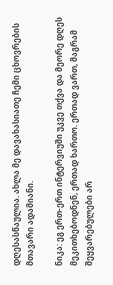დღესასწაულია. ახლა მე დავახასიათე ჩემი ცხოვრების მთავარი ადამიანი.

ნიკა: ეგ ერთ-ერთ ინტერვიუში უკვე თქვა და მეორე დღეს მეკითხებოდნენ, ერთად ხართო. ერთად ვართ, მაგრამ შეყვარებულები არ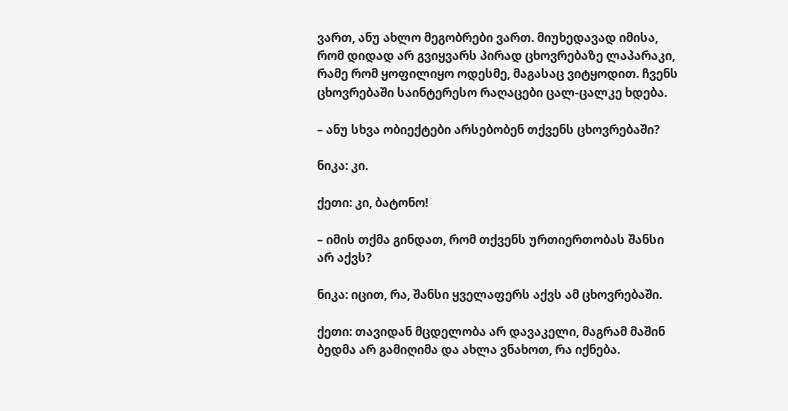ვართ, ანუ ახლო მეგობრები ვართ. მიუხედავად იმისა, რომ დიდად არ გვიყვარს პირად ცხოვრებაზე ლაპარაკი, რამე რომ ყოფილიყო ოდესმე, მაგასაც ვიტყოდით. ჩვენს ცხოვრებაში საინტერესო რაღაცები ცალ-ცალკე ხდება.

– ანუ სხვა ობიექტები არსებობენ თქვენს ცხოვრებაში?

ნიკა: კი.

ქეთი: კი, ბატონო!

– იმის თქმა გინდათ, რომ თქვენს ურთიერთობას შანსი არ აქვს?

ნიკა: იცით, რა, შანსი ყველაფერს აქვს ამ ცხოვრებაში.

ქეთი: თავიდან მცდელობა არ დავაკელი, მაგრამ მაშინ ბედმა არ გამიღიმა და ახლა ვნახოთ, რა იქნება.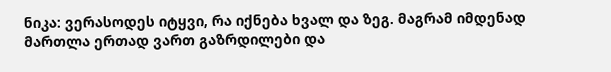ნიკა: ვერასოდეს იტყვი, რა იქნება ხვალ და ზეგ. მაგრამ იმდენად მართლა ერთად ვართ გაზრდილები და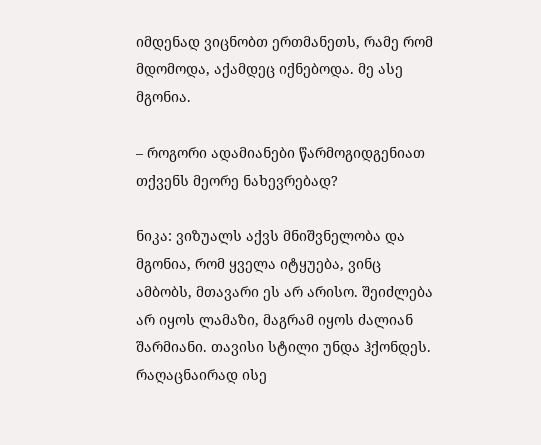იმდენად ვიცნობთ ერთმანეთს, რამე რომ მდომოდა, აქამდეც იქნებოდა. მე ასე მგონია.

– როგორი ადამიანები წარმოგიდგენიათ თქვენს მეორე ნახევრებად?

ნიკა: ვიზუალს აქვს მნიშვნელობა და მგონია, რომ ყველა იტყუება, ვინც ამბობს, მთავარი ეს არ არისო. შეიძლება არ იყოს ლამაზი, მაგრამ იყოს ძალიან შარმიანი. თავისი სტილი უნდა ჰქონდეს. რაღაცნაირად ისე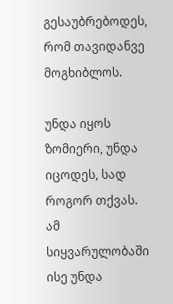გესაუბრებოდეს, რომ თავიდანვე მოგხიბლოს.

უნდა იყოს ზომიერი, უნდა იცოდეს, სად როგორ თქვას. ამ სიყვარულობაში ისე უნდა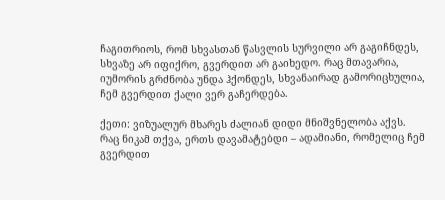ჩაგითრიოს, რომ სხვასთან წასვლის სურვილი არ გაგიჩნდეს, სხვაზე არ იფიქრო, გვერდით არ გაიხედო. რაც მთავარია, იუმორის გრძნობა უნდა ჰქონდეს, სხვანაირად გამორიცხულია, ჩემ გვერდით ქალი ვერ გაჩერდება.

ქეთი: ვიზუალურ მხარეს ძალიან დიდი მნიშვნელობა აქვს. რაც ნიკამ თქვა, ერთს დავამატებდი – ადამიანი, რომელიც ჩემ გვერდით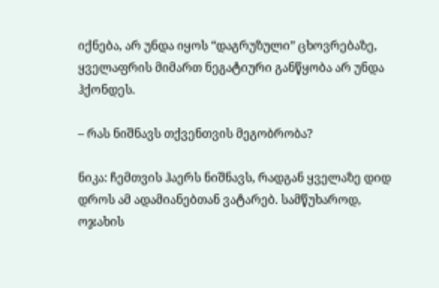იქნება, არ უნდა იყოს “დაგრუზული” ცხოვრებაზე, ყველაფრის მიმართ ნეგატიური განწყობა არ უნდა ჰქონდეს.

– რას ნიშნავს თქვენთვის მეგობრობა?

ნიკა: ჩემთვის ჰაერს ნიშნავს, რადგან ყველაზე დიდ დროს ამ ადამიანებთან ვატარებ. სამწუხაროდ, ოჯახის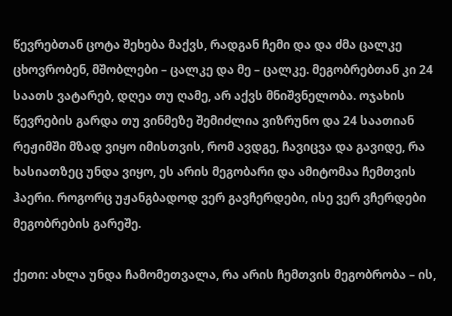წევრებთან ცოტა შეხება მაქვს, რადგან ჩემი და და ძმა ცალკე ცხოვრობენ, მშობლები – ცალკე და მე – ცალკე. მეგობრებთან კი 24 საათს ვატარებ, დღეა თუ ღამე, არ აქვს მნიშვნელობა. ოჯახის წევრების გარდა თუ ვინმეზე შემიძლია ვიზრუნო და 24 საათიან რეჟიმში მზად ვიყო იმისთვის, რომ ავდგე, ჩავიცვა და გავიდე, რა ხასიათზეც უნდა ვიყო, ეს არის მეგობარი და ამიტომაა ჩემთვის ჰაერი. როგორც უჟანგბადოდ ვერ გავჩერდები, ისე ვერ ვჩერდები მეგობრების გარეშე.

ქეთი: ახლა უნდა ჩამომეთვალა, რა არის ჩემთვის მეგობრობა – ის,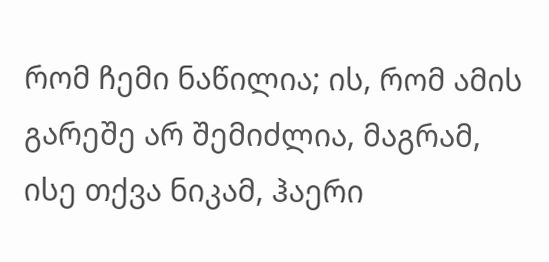რომ ჩემი ნაწილია; ის, რომ ამის გარეშე არ შემიძლია, მაგრამ, ისე თქვა ნიკამ, ჰაერი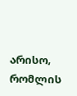არისო, რომლის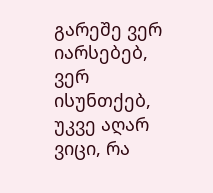გარეშე ვერ იარსებებ, ვერ ისუნთქებ, უკვე აღარ ვიცი, რა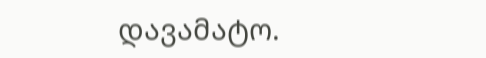დავამატო.